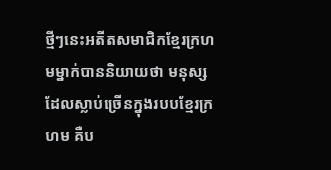ថ្មីៗនេះអតីតសមាជិកខ្មែរក្រហមម្នាក់បាននិយាយថា មនុស្សដែលស្លាប់ច្រើនក្នុងរបបខ្មែរក្រហម គឺប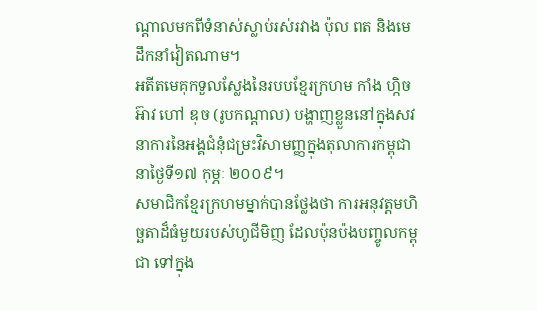ណ្តាលមកពីទំនាស់ស្លាប់រស់រវាង ប៉ុល ពត និងមេដឹកនាំវៀតណាម។
អតីតមេគុកទួលស្លែងនៃរបបខ្មែរក្រហម កាំង ហ្កិចអ៊ាវ ហៅ ឌុច (រូបកណ្ដាល) បង្ហាញខ្លួននៅក្នុងសវនាការនៃអង្គជំនុំជម្រះវិសាមញ្ញក្នុងតុលាការកម្ពុជា នាថ្ងៃទី១៧ កុម្ភៈ ២០០៩។
សមាជិកខ្មែរក្រហមម្នាក់បានថ្លែងថា ការអនុវត្តមហិច្ឆតាដ៏ធំមួយរបស់ហូជីមិញ ដែលប៉ុនប៉ងបញ្ចូលកម្ពុជា ទៅក្នុង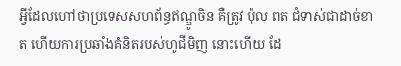អ្វីដែលហៅថាប្រទេសសហព័ន្ធឥណ្ឌូចិន គឺត្រូវ ប៉ុល ពត ជំទាស់ជាដាច់ខាត ហើយការប្រឆាំងគំនិតរបស់ហូជីមិញ នោះហើយ ដែ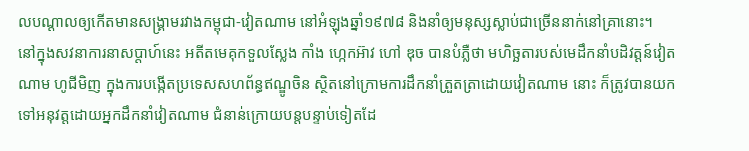លបណ្តាលឲ្យកើតមានសង្គ្រាមរវាងកម្ពុជា-វៀតណាម នៅអំឡុងឆ្នាំ១៩៧៨ និងនាំឲ្យមនុស្សស្លាប់ជាច្រើននាក់នៅគ្រានោះ។
នៅក្នុងសវនាការនាសប្តាហ៍នេះ អតីតមេគុកទួលស្លែង កាំង ហ្កេកអ៊ាវ ហៅ ឌុច បានបំភ្លឺថា មហិច្ឆតារបស់មេដឹកនាំបដិវត្តន៍វៀតណាម ហូជីមិញ ក្នុងការបង្កើតប្រទេសសហព័ន្ធឥណ្ឌូចិន ស្ថិតនៅក្រោមការដឹកនាំត្រួតត្រាដោយវៀតណាម នោះ ក៏ត្រូវបានយកទៅអនុវត្តដោយអ្នកដឹកនាំវៀតណាម ជំនាន់ក្រោយបន្តបន្ទាប់ទៀតដែ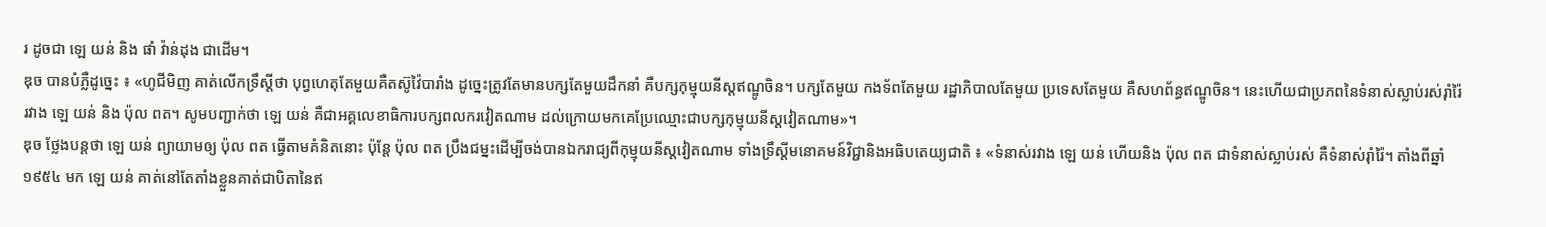រ ដូចជា ឡេ យន់ និង ផាំ វ៉ាន់ដុង ជាដើម។
ឌុច បានបំភ្លឺដូច្នេះ ៖ «ហូជីមិញ គាត់លើកទ្រឹស្ដីថា បុព្វហេតុតែមួយគឺតស៊ូវ៉ៃបារាំង ដូច្នេះត្រូវតែមានបក្សតែមួយដឹកនាំ គឺបក្សកុម្មុយនីស្ដឥណ្ឌូចិន។ បក្សតែមួយ កងទ័ពតែមួយ រដ្ឋាភិបាលតែមួយ ប្រទេសតែមួយ គឺសហព័ន្ធឥណ្ឌូចិន។ នេះហើយជាប្រភពនៃទំនាស់ស្លាប់រស់រ៉ាំរ៉ៃរវាង ឡេ យន់ និង ប៉ុល ពត។ សូមបញ្ជាក់ថា ឡេ យន់ គឺជាអគ្គលេខាធិការបក្សពលករវៀតណាម ដល់ក្រោយមកគេប្រែឈ្មោះជាបក្សកុម្មុយនីស្ដវៀតណាម»។
ឌុច ថ្លែងបន្តថា ឡេ យន់ ព្យាយាមឲ្យ ប៉ុល ពត ធ្វើតាមគំនិតនោះ ប៉ុន្តែ ប៉ុល ពត ប្រឹងជម្នះដើម្បីចង់បានឯករាជ្យពីកុម្មុយនីស្តវៀតណាម ទាំងទ្រឹស្តីមនោគមន៍វិជ្ជានិងអធិបតេយ្យជាតិ ៖ «ទំនាស់រវាង ឡេ យន់ ហើយនិង ប៉ុល ពត ជាទំនាស់ស្លាប់រស់ គឺទំនាស់រ៉ាំរ៉ៃ។ តាំងពីឆ្នាំ ១៩៥៤ មក ឡេ យន់ គាត់នៅតែតាំងខ្លួនគាត់ជាបិតានៃឥ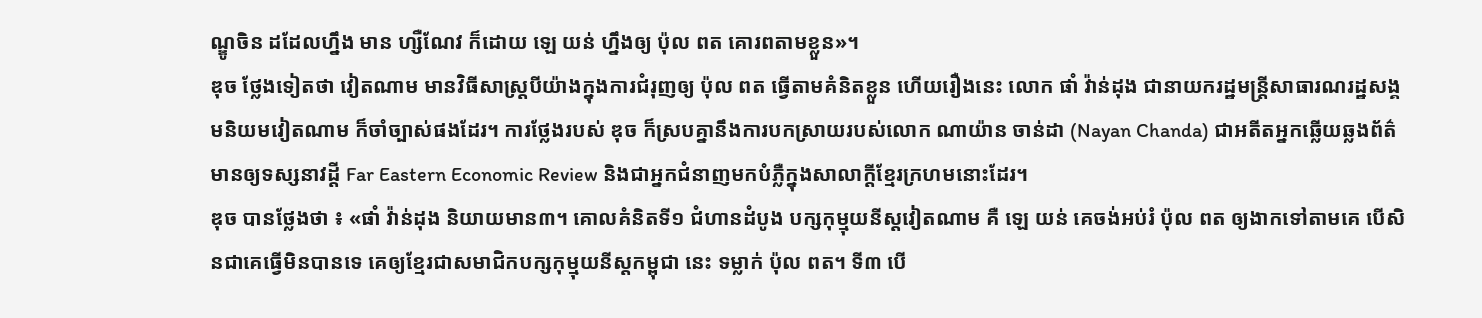ណ្ឌូចិន ដដែលហ្នឹង មាន ហ្សឺណែវ ក៏ដោយ ឡេ យន់ ហ្នឹងឲ្យ ប៉ុល ពត គោរពតាមខ្លួន»។
ឌុច ថ្លែងទៀតថា វៀតណាម មានវិធីសាស្ត្របីយ៉ាងក្នុងការជំរុញឲ្យ ប៉ុល ពត ធ្វើតាមគំនិតខ្លួន ហើយរឿងនេះ លោក ផាំ វ៉ាន់ដុង ជានាយករដ្ឋមន្ត្រីសាធារណរដ្ឋសង្គមនិយមវៀតណាម ក៏ចាំច្បាស់ផងដែរ។ ការថ្លែងរបស់ ឌុច ក៏ស្របគ្នានឹងការបកស្រាយរបស់លោក ណាយ៉ាន ចាន់ដា (Nayan Chanda) ជាអតីតអ្នកឆ្លើយឆ្លងព័ត៌មានឲ្យទស្សនាវដ្ដី Far Eastern Economic Review និងជាអ្នកជំនាញមកបំភ្លឺក្នុងសាលាក្តីខ្មែរក្រហមនោះដែរ។
ឌុច បានថ្លែងថា ៖ «ផាំ វ៉ាន់ដុង និយាយមាន៣។ គោលគំនិតទី១ ជំហានដំបូង បក្សកុម្មុយនីស្ដវៀតណាម គឺ ឡេ យន់ គេចង់អប់រំ ប៉ុល ពត ឲ្យងាកទៅតាមគេ បើសិនជាគេធ្វើមិនបានទេ គេឲ្យខ្មែរជាសមាជិកបក្សកុម្មុយនីស្តកម្ពុជា នេះ ទម្លាក់ ប៉ុល ពត។ ទី៣ បើ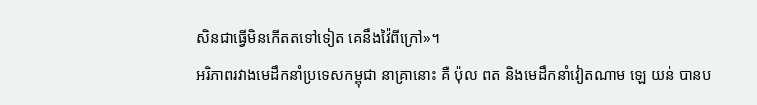សិនជាធ្វើមិនកើតតទៅទៀត គេនឹងវ៉ៃពីក្រៅ»។
អរិភាពរវាងមេដឹកនាំប្រទេសកម្ពុជា នាគ្រានោះ គឺ ប៉ុល ពត និងមេដឹកនាំវៀតណាម ឡេ យន់ បានប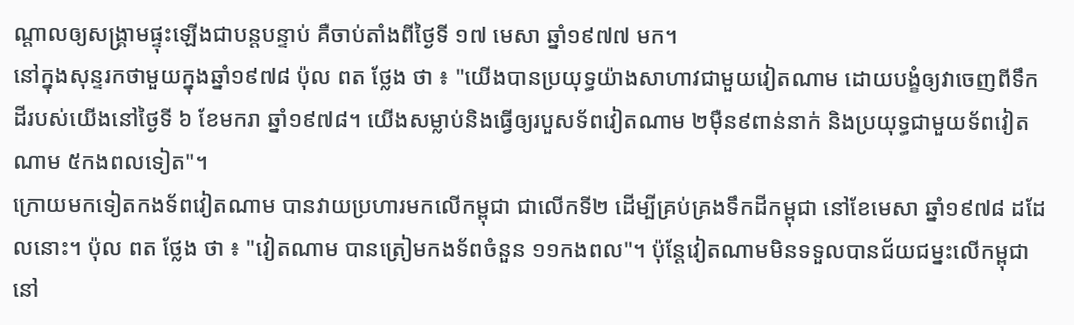ណ្តាលឲ្យសង្គ្រាមផ្ទុះឡើងជាបន្តបន្ទាប់ គឺចាប់តាំងពីថ្ងៃទី ១៧ មេសា ឆ្នាំ១៩៧៧ មក។
នៅក្នុងសុន្ទរកថាមួយក្នុងឆ្នាំ១៩៧៨ ប៉ុល ពត ថ្លែង ថា ៖ "យើងបានប្រយុទ្ធយ៉ាងសាហាវជាមួយវៀតណាម ដោយបង្ខំឲ្យវាចេញពីទឹកដីរបស់យើងនៅថ្ងៃទី ៦ ខែមករា ឆ្នាំ១៩៧៨។ យើងសម្លាប់និងធ្វើឲ្យរបួសទ័ពវៀតណាម ២ម៉ឺន៩ពាន់នាក់ និងប្រយុទ្ធជាមួយទ័ពវៀតណាម ៥កងពលទៀត"។
ក្រោយមកទៀតកងទ័ពវៀតណាម បានវាយប្រហារមកលើកម្ពុជា ជាលើកទី២ ដើម្បីគ្រប់គ្រងទឹកដីកម្ពុជា នៅខែមេសា ឆ្នាំ១៩៧៨ ដដែលនោះ។ ប៉ុល ពត ថ្លែង ថា ៖ "វៀតណាម បានត្រៀមកងទ័ពចំនួន ១១កងពល"។ ប៉ុន្តែវៀតណាមមិនទទួលបានជ័យជម្នះលើកម្ពុជា នៅ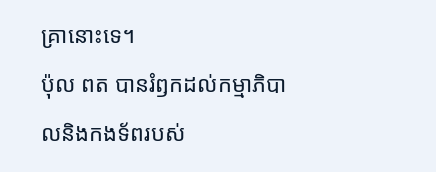គ្រានោះទេ។
ប៉ុល ពត បានរំឭកដល់កម្មាភិបាលនិងកងទ័ពរបស់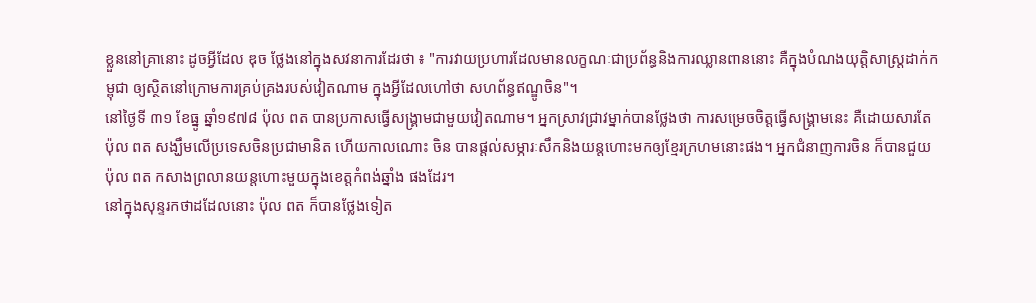ខ្លួននៅគ្រានោះ ដូចអ្វីដែល ឌុច ថ្លែងនៅក្នុងសវនាការដែរថា ៖ "ការវាយប្រហារដែលមានលក្ខណៈជាប្រព័ន្ធនិងការឈ្លានពាននោះ គឺក្នុងបំណងយុត្តិសាស្ត្រដាក់កម្ពុជា ឲ្យស្ថិតនៅក្រោមការគ្រប់គ្រងរបស់វៀតណាម ក្នុងអ្វីដែលហៅថា សហព័ន្ធឥណ្ឌូចិន"។
នៅថ្ងៃទី ៣១ ខែធ្នូ ឆ្នាំ១៩៧៨ ប៉ុល ពត បានប្រកាសធ្វើសង្គ្រាមជាមួយវៀតណាម។ អ្នកស្រាវជ្រាវម្នាក់បានថ្លែងថា ការសម្រេចចិត្តធ្វើសង្គ្រាមនេះ គឺដោយសារតែ ប៉ុល ពត សង្ឃឹមលើប្រទេសចិនប្រជាមានិត ហើយកាលណោះ ចិន បានផ្តល់សម្ភារៈសឹកនិងយន្តហោះមកឲ្យខ្មែរក្រហមនោះផង។ អ្នកជំនាញការចិន ក៏បានជួយ ប៉ុល ពត កសាងព្រលានយន្តហោះមួយក្នុងខេត្តកំពង់ឆ្នាំង ផងដែរ។
នៅក្នុងសុន្ទរកថាដដែលនោះ ប៉ុល ពត ក៏បានថ្លែងទៀត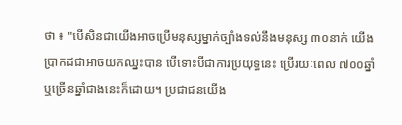ថា ៖ "បើសិនជាយើងអាចប្រើមនុស្សម្នាក់ច្បាំងទល់នឹងមនុស្ស ៣០នាក់ យើងប្រាកដជាអាចយកឈ្នះបាន បើទោះបីជាការប្រយុទ្ធនេះ ប្រើរយៈពេល ៧០០ឆ្នាំ ឬច្រើនឆ្នាំជាងនេះក៏ដោយ។ ប្រជាជនយើង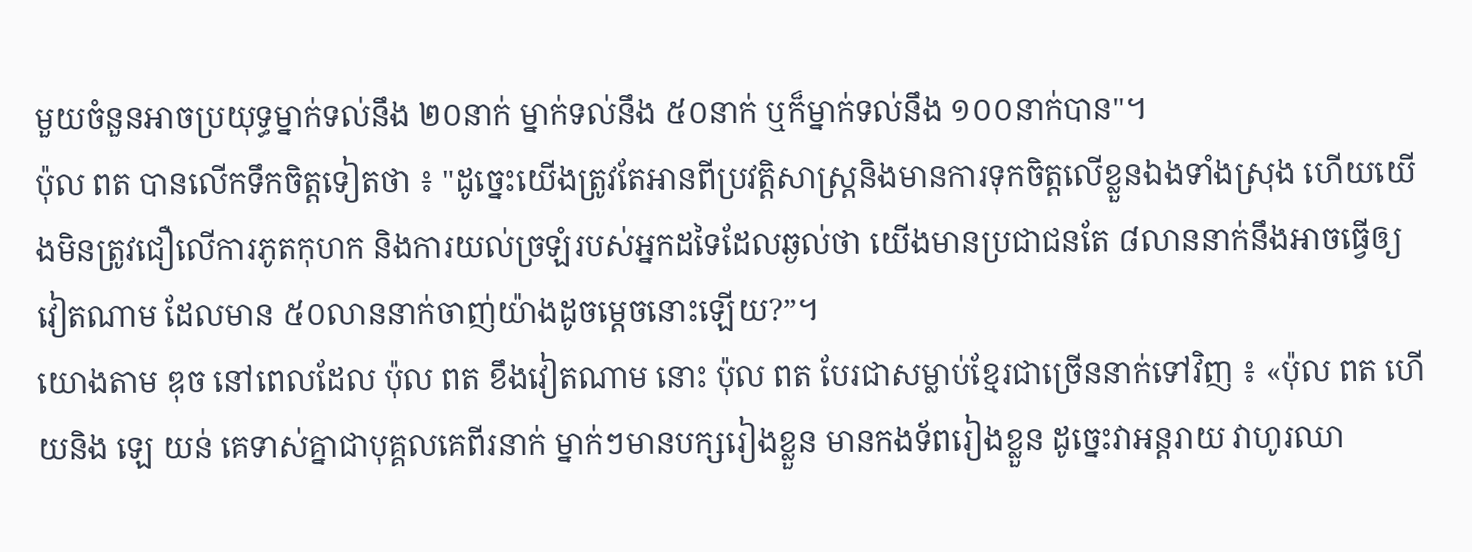មួយចំនួនអាចប្រយុទ្ធម្នាក់ទល់នឹង ២០នាក់ ម្នាក់ទល់នឹង ៥០នាក់ ឬក៏ម្នាក់ទល់នឹង ១០០នាក់បាន"។
ប៉ុល ពត បានលើកទឹកចិត្តទៀតថា ៖ "ដូច្នេះយើងត្រូវតែអានពីប្រវត្តិសាស្ត្រនិងមានការទុកចិត្តលើខ្លួនឯងទាំងស្រុង ហើយយើងមិនត្រូវជឿលើការភូតកុហក និងការយល់ច្រឡំរបស់អ្នកដទៃដែលឆ្ងល់ថា យើងមានប្រជាជនតែ ៨លាននាក់នឹងអាចធ្វើឲ្យវៀតណាម ដែលមាន ៥០លាននាក់ចាញ់យ៉ាងដូចម្តេចនោះឡើយ?”។
យោងតាម ឌុច នៅពេលដែល ប៉ុល ពត ខឹងវៀតណាម នោះ ប៉ុល ពត បែរជាសម្លាប់ខ្មែរជាច្រើននាក់ទៅវិញ ៖ «ប៉ុល ពត ហើយនិង ឡេ យន់ គេទាស់គ្នាជាបុគ្គលគេពីរនាក់ ម្នាក់ៗមានបក្សរៀងខ្លួន មានកងទ័ពរៀងខ្លួន ដូច្នេះវាអន្តរាយ វាហូរឈា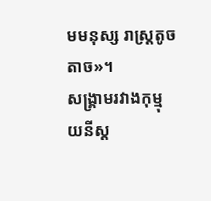មមនុស្ស រាស្រ្ដតូចតាច»។
សង្គ្រាមរវាងកុម្មុយនីស្ត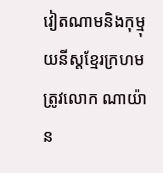វៀតណាមនិងកុម្មុយនីស្តខ្មែរក្រហម ត្រូវលោក ណាយ៉ាន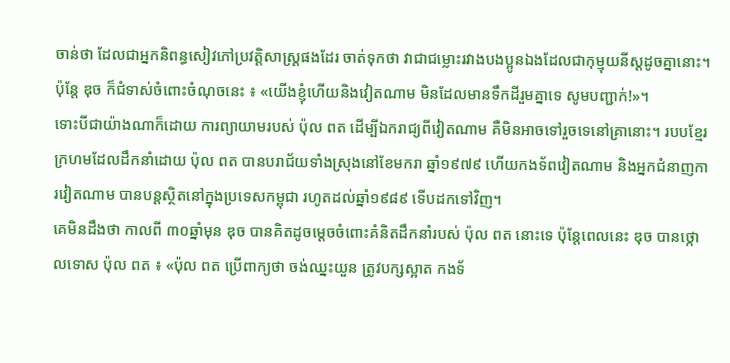ចាន់ថា ដែលជាអ្នកនិពន្ធសៀវភៅប្រវត្តិសាស្ត្រផងដែរ ចាត់ទុកថា វាជាជម្លោះរវាងបងប្អូនឯងដែលជាកុម្មុយនីស្តដូចគ្នានោះ។
ប៉ុន្តែ ឌុច ក៏ជំទាស់ចំពោះចំណុចនេះ ៖ «យើងខ្ញុំហើយនិងវៀតណាម មិនដែលមានទឹកដីរួមគ្នាទេ សូមបញ្ជាក់!»។
ទោះបីជាយ៉ាងណាក៏ដោយ ការព្យាយាមរបស់ ប៉ុល ពត ដើម្បីឯករាជ្យពីវៀតណាម គឺមិនអាចទៅរួចទេនៅគ្រានោះ។ របបខ្មែរក្រហមដែលដឹកនាំដោយ ប៉ុល ពត បានបរាជ័យទាំងស្រុងនៅខែមករា ឆ្នាំ១៩៧៩ ហើយកងទ័ពវៀតណាម និងអ្នកជំនាញការវៀតណាម បានបន្តស្ថិតនៅក្នុងប្រទេសកម្ពុជា រហូតដល់ឆ្នាំ១៩៨៩ ទើបដកទៅវិញ។
គេមិនដឹងថា កាលពី ៣០ឆ្នាំមុន ឌុច បានគិតដូចម្តេចចំពោះគំនិតដឹកនាំរបស់ ប៉ុល ពត នោះទេ ប៉ុន្តែពេលនេះ ឌុច បានថ្កោលទោស ប៉ុល ពត ៖ «ប៉ុល ពត ប្រើពាក្យថា ចង់ឈ្នះយួន ត្រូវបក្សស្អាត កងទ័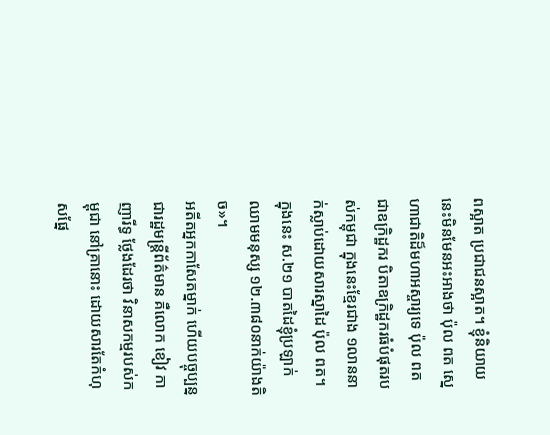ពស្អាត ប្រជាជនស្អាត។ ខ្ញុំនិយាយនេះមិនមែនអះអាងថា ប៉ុល ពត ស្នេហាជាតិដ៏មហាអស្ចារ្យទេ ប៉ុល ពត ជាឧក្រិដ្ឋករ បិតាឧក្រិដ្ឋករធំបំផុតរបស់កម្ពុជា ក្នុងនេះខ្មែរជាង ១លាននាក់ស្លាប់ដោយសារស្នាដៃ ប៉ុល ពត។ ក្នុងនេះ ស.២១ បាតដៃខ្ញុំប្រឡាក់ឈាមមនុស្ស ១២.៣៨០នាក់យ៉ាងតិច»។
អតីតអ្នកកាសែតម្នាក់ ហើយបច្ចុប្បន្នជារដ្ឋមន្ត្រីព័ត៌មាន គឺលោក ខៀវ កាញារីទ្ធ ថ្លែងដែរថា វិនាសកម្មរបស់កម្ពុជា នៅគ្រានោះ ដោយសារតែកំហុសផ្នែ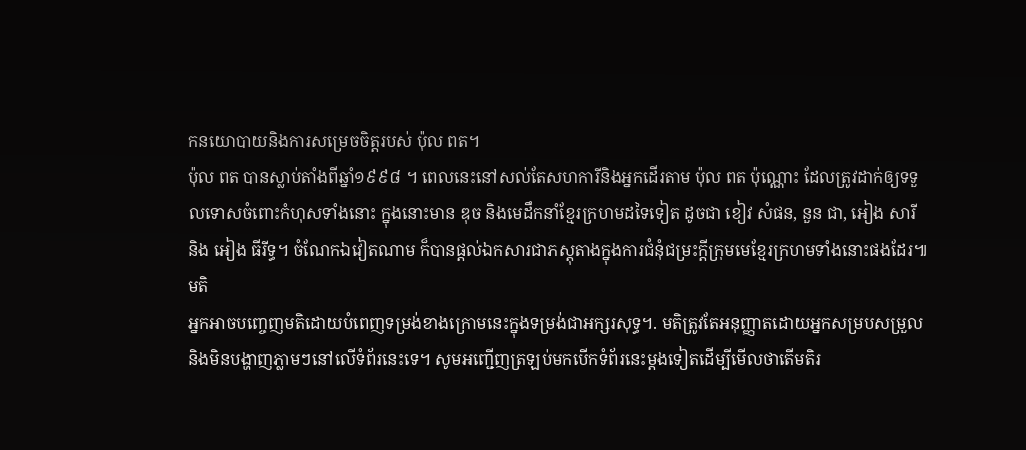កនយោបាយនិងការសម្រេចចិត្តរបស់ ប៉ុល ពត។
ប៉ុល ពត បានស្លាប់តាំងពីឆ្នាំ១៩៩៨ ។ ពេលនេះនៅសល់តែសហការីនិងអ្នកដើរតាម ប៉ុល ពត ប៉ុណ្ណោះ ដែលត្រូវដាក់ឲ្យទទួលទោសចំពោះកំហុសទាំងនោះ ក្នុងនោះមាន ឌុច និងមេដឹកនាំខ្មែរក្រហមដទៃទៀត ដូចជា ខៀវ សំផន, នួន ជា, អៀង សារី និង អៀង ធីរីទ្ធ។ ចំណែកឯវៀតណាម ក៏បានផ្តល់ឯកសារជាភស្តុតាងក្នុងការជំនុំជម្រះក្តីក្រុមមេខ្មែរក្រហមទាំងនោះផងដែរ៕
មតិ
អ្នកអាចបញ្ចេញមតិដោយបំពេញទម្រង់ខាងក្រោមនេះក្នុងទម្រង់ជាអក្សរសុទ្ធ។. មតិត្រូវតែអនុញ្ញាតដោយអ្នកសម្របសម្រួលនិងមិនបង្ហាញភ្លាមៗនៅលើទំព័រនេះទេ។ សូមអញ្ជើញត្រឡប់មកបើកទំព័រនេះម្ដងទៀតដើម្បីមើលថាតើមតិរ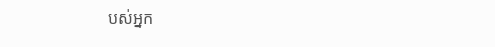បស់អ្នក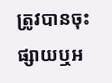ត្រូវបានចុះផ្សាយឬអ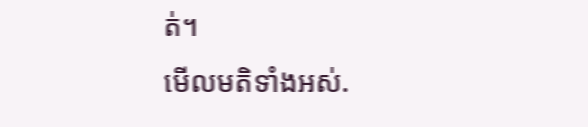ត់។
មើលមតិទាំងអស់.